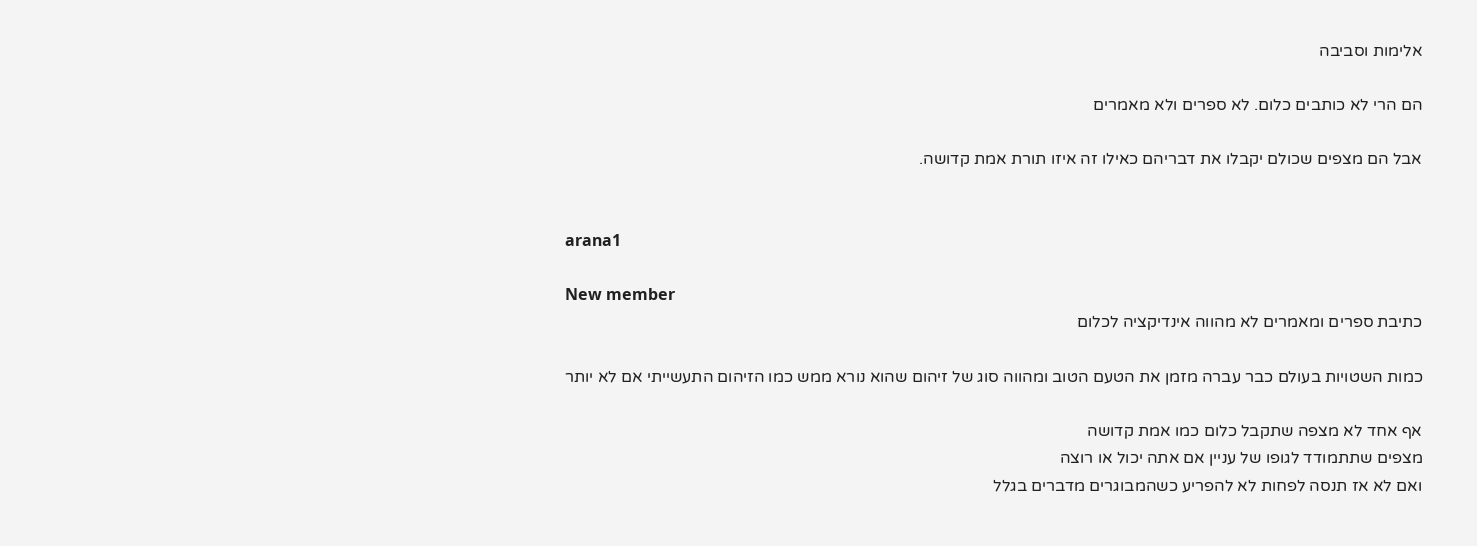אלימות וסביבה

הם הרי לא כותבים כלום. לא ספרים ולא מאמרים

אבל הם מצפים שכולם יקבלו את דבריהם כאילו זה איזו תורת אמת קדושה.


arana1

New member
כתיבת ספרים ומאמרים לא מהווה אינדיקציה לכלום

כמות השטויות בעולם כבר עברה מזמן את הטעם הטוב ומהווה סוג של זיהום שהוא נורא ממש כמו הזיהום התעשייתי אם לא יותר

אף אחד לא מצפה שתקבל כלום כמו אמת קדושה
מצפים שתתמודד לגופו של עניין אם אתה יכול או רוצה
ואם לא אז תנסה לפחות לא להפריע כשהמבוגרים מדברים בגלל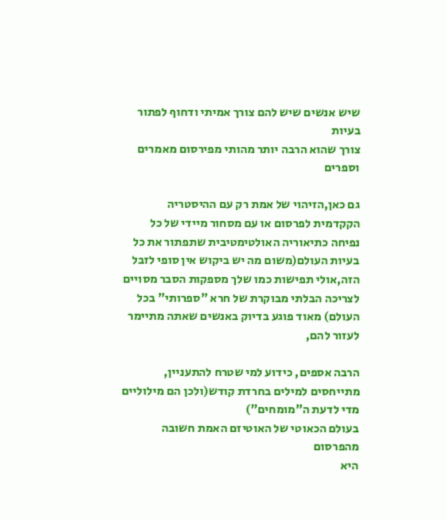שיש אנשים שיש להם צורך אמיתי ודחוף לפתור בעיות
צורך שהוא הרבה יותר מהותי מפירסום מאמרים וספרים

גם כאן,הזיהוי של אמת רק עם ההיסטריה הקקדמית לפרסום או עם מסחור מיידי של כל נפיחה כתיאוריה האולטימטיבית שתפתור את כל בעיות העולם(משום מה יש ביקוש אין סופי לזבל הזה,אולי תפישות כמו שלך מספקות הסבר מסויים לצריכה הבלתי מבוקרת של חרא "ספרותי" בכל העולם) מאוד פוגע בדיוק באנשים שאתה מתיימר לעזור להם,

הרבה אספים, כידוע למי שטרח להתעניין, מתייחסים למילים בחרדת קודש(ולכן הם מילוליים מדי לדעת ה"מומחים")
בעולם הכאוטי של האוטיזם האמת חשובה מהפרסום
היא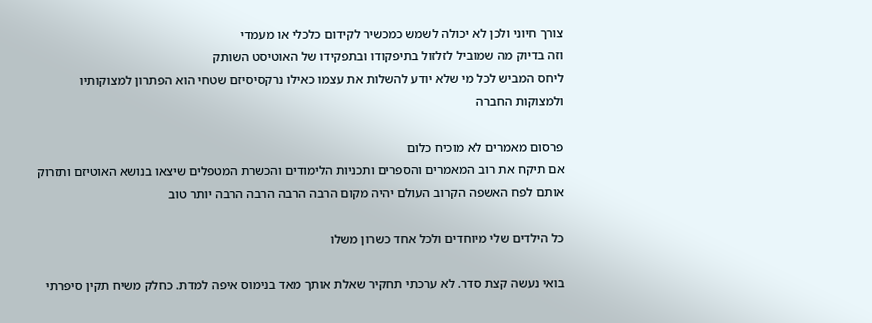צורך חיוני ולכן לא יכולה לשמש כמכשיר לקידום כלכלי או מעמדי
וזה בדיוק מה שמוביל לזלזול בתיפקודו ובתפקידו של האוטיסט השותק
ליחס המביש לכל מי שלא יודע להשלות את עצמו כאילו נרקסיסיזם שטחי הוא הפתרון למצוקותיו ולמצוקות החברה

פרסום מאמרים לא מוכיח כלום
אם תיקח את רוב המאמרים והספרים ותכניות הלימודים והכשרת המטפלים שיצאו בנושא האוטיזם ותזרוק אותם לפח האשפה הקרוב העולם יהיה מקום הרבה הרבה הרבה הרבה יותר טוב

כל הילדים שלי מיוחדים ולכל אחד כשרון משלו

בואי נעשה קצת סדר. לא ערכתי תחקיר שאלת אותך מאד בנימוס איפה למדת. כחלק משיח תקין סיפרתי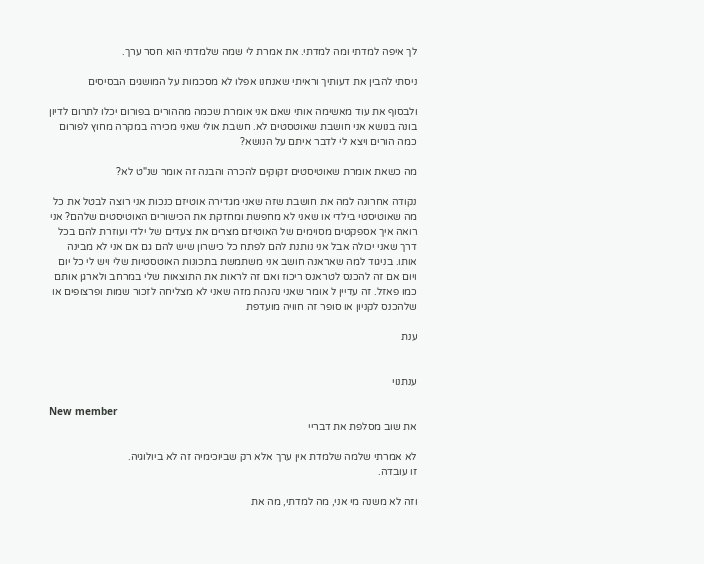לך איפה למדתי ומה למדתי. את אמרת לי שמה שלמדתי הוא חסר ערך.

ניסתי להבין את דעותיך וראיתי שאנחנו אפלו לא מסכמות על המושגים הבסיסים

ולבסוף את עוד מאשימה אותי שאם אני אומרת שכמה מההורים בפורום יכלו לתרום לדיון בונה בנושא אני חושבת שאוטסטים לא. חשבת אולי שאני מכירה במקרה מחוץ לפורום כמה הורים ויצא לי לדבר איתם על הנושא?

מה כשאת אומרת שאוטיסטים זקוקים להכרה והבנה זה אומר שנ"ט לא?

נקודה אחרונה למה את חושבת שזה שאני מגדירה אוטיזם כנכות אני רוצה לבטל את כל מה שאוטיסטי בילדי או שאני לא מחפשת ומחזקת את הכישורים האוטיסטים שלהם? אני רואה איך אספקטים מסוימים של האוטיזם מצרים את צעדים של ילדי ועוזרת להם בכל דרך שאני יכולה אבל אני נותנת להם לפתח כל כישרון שיש להם גם אם אני לא מבינה אותו. בניגוד למה שאראנה חושב אני משתמשת בתכונות האוטסטיות שלי ויש לי כל יום ויום אם זה להכנס לטראנס ריכוז ואם זה לראות את התוצאות שלי במרחב ולארגן אותם כמו פאזל. זה עדיין ל אומר שאני נהנהת מזה שאני לא מצליחה לזכור שמות ופרצופים או שלהכנס לקניון או סופר זה חוויה מועדפת

ענת


ענתנוי

New member
את שוב מסלפת את דבריי

לא אמרתי שלמה שלמדת אין ערך אלא רק שביוכימיה זה לא ביולוגיה.
זו עובדה.

וזה לא משנה מי אני, מה למדתי, מה את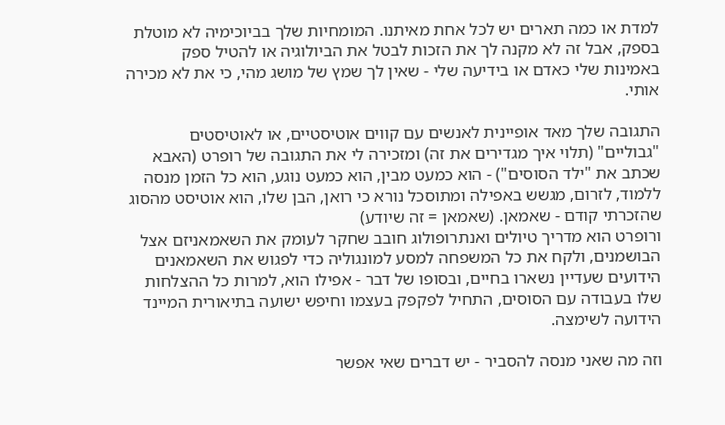למדת או כמה תארים יש לכל אחת מאיתנו. המומחיות שלך בביוכימיה לא מוטלת בספק, אבל זה לא מקנה לך את הזכות לבטל את הביולוגיה או להטיל ספק באמינות שלי כאדם או בידיעה שלי - שאין לך שמץ של מושג מהי, כי את לא מכירה אותי.

התגובה שלך מאד אופיינית לאנשים עם קווים אוטיסטיים, או לאוטיסטים "גבוליים" (תלוי איך מגדירים את זה) ומזכירה לי את התגובה של רופרט (האבא שכתב את "ילד הסוסים") - הוא כמעט מבין, הוא כמעט נוגע, הוא כל הזמן מנסה ללמוד, לזרום, מגשש באפילה ומתוסכל נורא כי רואן, הבן שלו, הוא אוטיסט מהסוג שהזכרתי קודם - שאמאן. (שאמאן = זה שיודע)
ורופרט הוא מדריך טיולים ואנתרופולוג חובב שחקר לעומק את השאמאניזם אצל הבושמנים, ולקח את כל המשפחה למסע למונגוליה כדי לפגוש את השאמאנים הידועים שעדיין נשארו בחיים, ובסופו של דבר - אפילו הוא, למרות כל ההצלחות שלו בעבודה עם הסוסים, התחיל לפקפק בעצמו וחיפש ישועה בתיאורית המיינד הידועה לשימצה.

וזה מה שאני מנסה להסביר - יש דברים שאי אפשר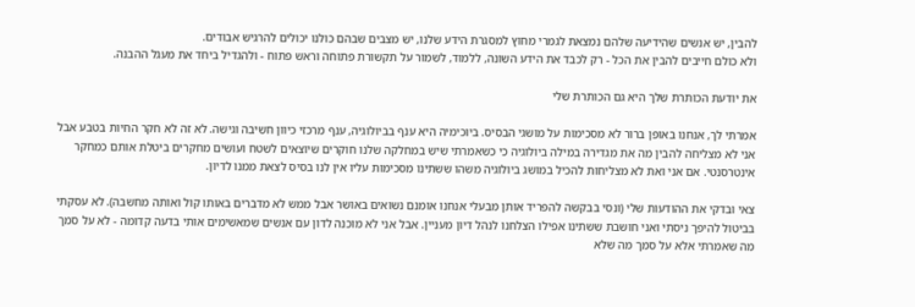להבין, יש אנשים שהידיעה שלהם נמצאת לגמרי מחוץ למסגרת הידע שלנו, יש מצבים שבהם כולנו יכולים להרגיש אבודים.
ולא כולם חייבים להבין את הכל - רק לכבד את הידע השונה, ללמוד, לשמור על תקשורת פתוחה וראש פתוח - ולהגדיל ביחד את מעגל ההבנה.

את יודעת הכותרת שלך היא גם הכותרת שלי

אמרתי לך, אנחנו באופן ברור לא מסכימות על מושגי הבסיס. ביוכימיה היא ענף בביולוגיה, ענף מרכזי כיוון חשיבה וגישה. לא זה לא חקר החיות בטבע אבל אני לא מצליחה להבין מה את מגדירה במילה ביולוגיה כי כשאמרתי שיש במחלקה שלנו חוקרים שיוצאים לשטח ועושים מחקרים ביטלת אותם כמחקר אינטרסנטי. אם אני ואת לא מצליחות להכיל במושג ביולוגיה משהו ששתינו מסכימות עליו אין לנו בסיס לצאת ממנו לדיון.

צאי ובדקי את ההודעות שלי (ונסי בבקשה להפריד אותן מבעלי אנחנו אומנם נשואים באושר אבל ממש לא מדברים באותו קול ואותה מחשבה). לא עסקתי בביטול להיפך ניסתי ואני חושבת ששתינו אפילו הצלחנו לנהל דיון מעניין. אבל אני לא מוכנה לדון עם אנשים שמאשימים אותי בדעה קדומה - לא על סמך מה שאמרתי אלא על סמך מה שלא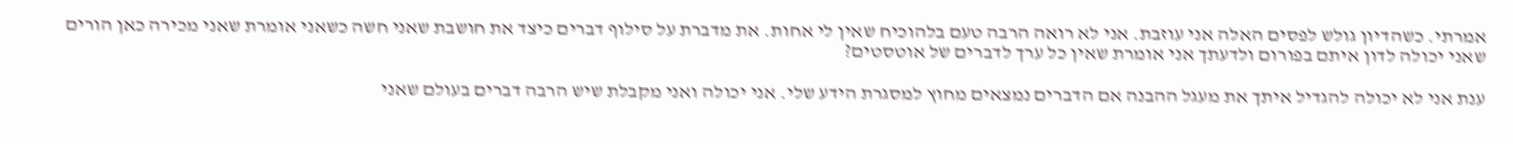אמרתי. כשהדיון גולש לפסים האלה אני עוזבת. אני לא רואה הרבה טעם בלהוכיח שאין לי אחות. את מדברת על סילוף דברים כיצד את חושבת שאני חשה כשאני אומרת שאני מכירה כאן הורים שאני יכולה לדון איתם בפורום ולדעתך אני אומרת שאין כל ערך לדברים של אוטסטים?

ענת אני לא יכולה להגדיל איתך את מעגל ההבנה אם הדברים נמצאים מחוץ למסגרת הידע שלי. אני יכולה ואני מקבלת שיש הרבה דברים בעולם שאני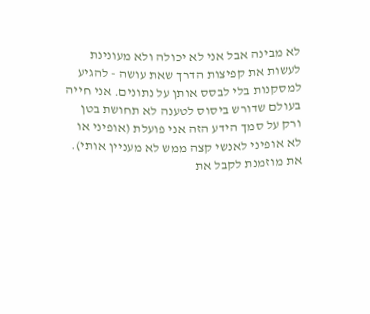לא מבינה אבל אני לא יכולה ולא מעונינת לעשות את קפיצות הדרך שאת עושה - להגיע למסקנות בלי לבסס אותן על נתונים. אני חייה בעולם שדורש ביסוס לטענה לא תחושת בטן ורק על סמך הידע הזה אני פועלת (אופיני או לא אופיני לאנשי קצה ממש לא מעניין אותי). את מוזמנת לקבל את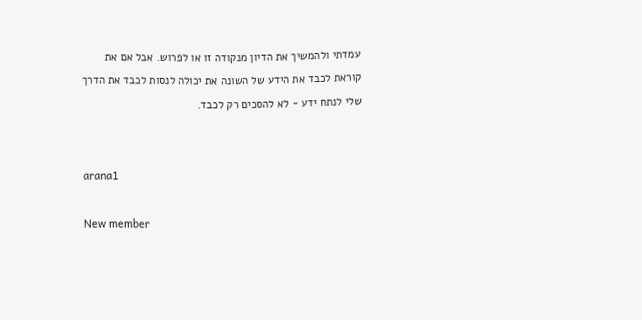עמדתי ולהמשיך את הדיון מנקודה זו או לפרוש. אבל אם את קוראת לכבד את הידע של השונה את יכולה לנסות לכבד את הדרך שלי לנתח ידע - לא להסכים רק לכבד.


arana1

New member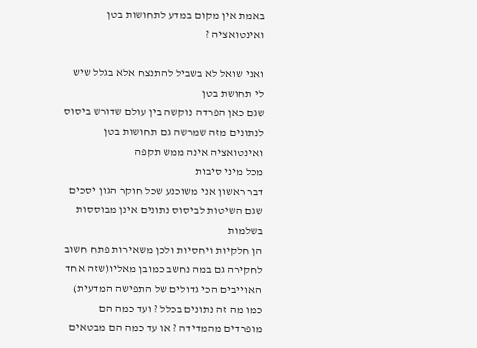באמת אין מקום במדע לתחושות בטן ואינטואציה ?

ואני שואל לא בשביל להתנצח אלא בגלל שיש לי תחושת בטן
שגם כאן הפרדה נוקשה בין עולם שדורש ביסוס לנתונים מזה שמרשה גם תחושות בטן ואינטואציה אינה ממש תקפה
מכל מיני סיבות
דבר ראשון אני משוכנע שכל חוקר הגון יסכים שגם השיטות לביסוס נתונים אינן מבוססות בשלמות
הן חלקיות ויחסיות ולכן משאירות פתח חשוב לחקירה גם במה נחשב כמובן מאליו(שזה אחד האוייבים הכי גדולים של התפישה המדעית) כמו מה זה נתונים בכלל ? ועד כמה הם מופרדים מהמדידה ? או עד כמה הם מבטאים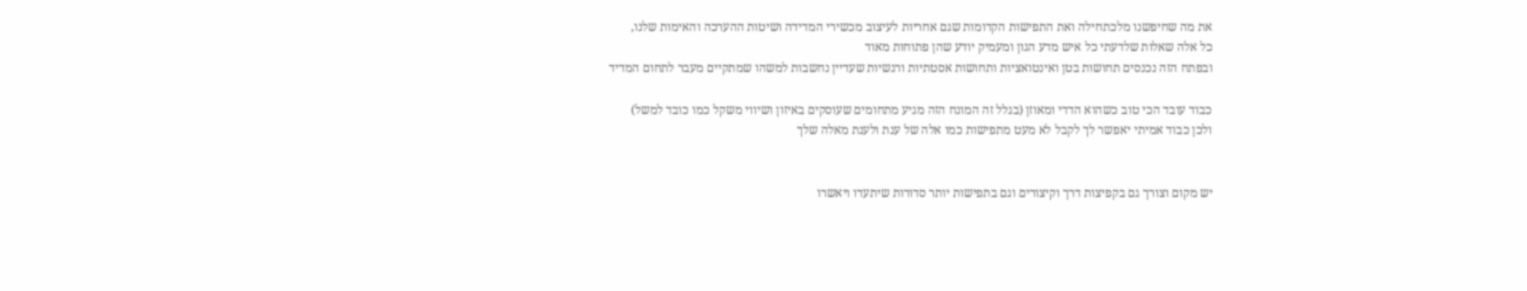את מה שחיפשנו מלכתחילה ואת התפישות הקדומות שגם אחריות לעיצוב מכשירי המדידה ושיטות ההערכה והאימות שלנו,
כל אלה שאלות שלדעתי כל איש מדע הגון ומעמיק יודע שהן פתוחות מאוד
ובפתח הזה נכנסים תחושות בטן ואינטואציות ותחושות אסטתיות ורגשיות שעדיין נחשבות למשהו שמתקיים מעבר לתחום המדיד

כבוד עובד הכי טוב כשהוא הדדי ומאוזן (בגלל זה המונח הזה מגיע מתחומים שעוסקים באיזון ושיווי משקל כמו כובד למשל)
ולכן כבוד אמיתי יאפשר לך לקבל לא מעט מתפישות כמו אלה של ענת ולענת מאלה שלך


יש מקום וצורך גם בקפיצות דרך וקיצורים וגם בתפישות יותר סדורות שיתעדו ויאשרו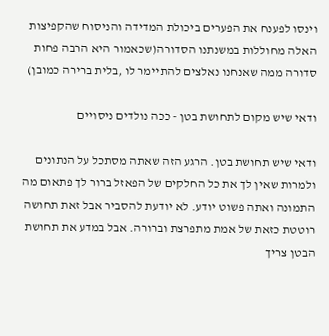וינסו לפענח את הפערים ביכולת המדידה והניסוח שהקפיצות האלה מחוללות במשנתנו הסדורה(שכאמור היא הרבה פחות סדורה ממה שאנחנו נאלצים להתיימר לו ,בלית ברירה כמובן)

ודאי שיש מקום לתחושת בטן - ככה נולדים ניסויים

ודאי שיש תחושת בטן. הרגע הזה שאתה מסתכל על הנתונים ולמרות שאין לך את כל החלקים של הפאזל ברור לך פתאום מה התמונה ואתה פשוט יודע. לא יודעת להסביר אבל זאת תחושה רוטטת כזאת של אמת מתפרצת וברורה. אבל במדע את תחושת הבטן צריך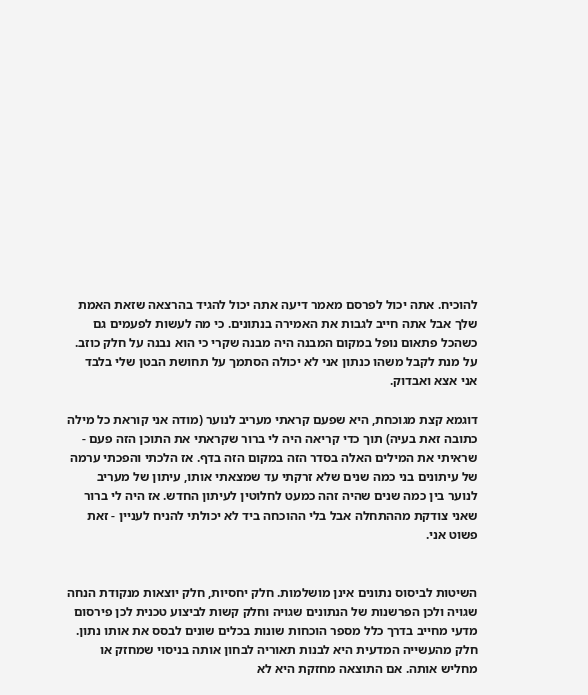להוכיח. אתה יכול לפרסם מאמר דיעה אתה יכול להגיד בהרצאה שזאת האמת שלך אבל אתה חייב לגבות את האמירה בנתונים. כי מה לעשות לפעמים גם כשהכל פתאום נופל במקום המבנה היה מבנה שקרי כי הוא נבנה על חלק כוזב. על מנת לקבל משהו כנתון אני לא יכולה הסתמך על תחושת הבטן שלי בלבד אני אצא ואבדוק.

דוגמא קצת מגוכחת, היא שפעם קראתי מעריב לנוער (מודה אני קוראת כל מילה כתובה זאת בעיה) תוך כדי קריאה היה לי ברור שקראתי את התוכן הזה פעם - שראיתי את המילים האלה בסדר הזה במקום הזה בדף. אז הלכתי והפכתי ערמה של עיתונים בני כמה שנים שלא זרקתי עד שמצאתי אותו, עיתון של מעריב לנוער בין כמה שנים שהיה זהה כמעט לחלוטין לעיתון החדש. אז היה לי ברור שאני צודקת מההתחלה אבל בלי ההוכחה ביד לא יכולתי להניח לעניין - זאת פשוט אני.


השיטות לביסוס נתונים אינן מושלמות. חלק יחסיות, חלק יוצאות מנקודת הנחה שגויה ולכן הפרשנות של הנתונים שגויה וחלק קשות לביצוע טכנית לכן פירסום מדעי מחייב בדרך כלל מספר הוכחות שונות בכלים שונים לבסס את אותו נתון. חלק מהעשייה המדעית היא לבנות תאוריה לבחון אותה בניסוי שמחזק או מחליש אותה. אם התוצאה מחזקת היא לא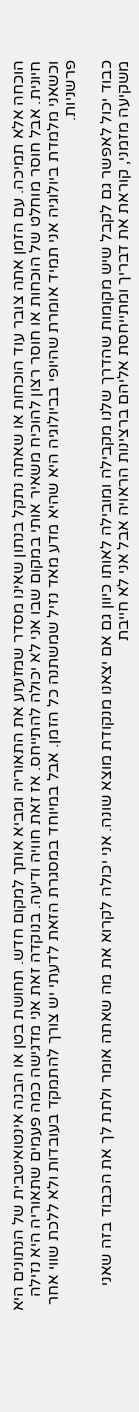הוכחה אלא תמיכה. עם הזמן אתה צובר עוד הוכחות או שאתה נתקל בנתון שאינו מסדר שמזעזע את התאוריה ומביא אותך למקום חדש. תחושת בטן או הבנה אינטואיטבית של הנתונים היא חיונית. אבל חוסר מוחלט של הוכחות או חוסר רצון להוכיח משאיר אותי במקום שבו אני לא יכולה להתייחס. אז זאת חוויה ודיעה. בנוקדה זאת אני מדגישה כמה פעמים שתאוריה היא נזילה וכשאני מלמדת ביולוגיה אני תמיד אומרת שהיופי בביולוגיה היא שהיא מדע מאד נזיל שמשתנה כל הזמן. אבל במיוחד במסגרת הזאת לדעתי יש צורך להתמקד בעובדות ולא ללכת שווי אחר פרשניות.

כבוד יכול לאפשר גם לקבל שיש מקומות שהדרך שלנו מקבילה ומובילה לאותו כיוון גם אם יצאנו מנקודת מוצא שונה. אני יכולה לקרוא את מה שאתה אומר ולתת לך את הכבוד בזה שאני משקיעה מזמני, קוראת את דבריך ומתייחסת אליהם ברצינות הראויה אבל אני לא חייבת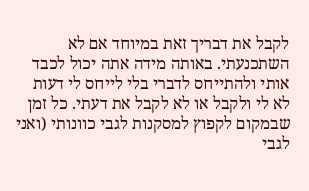לקבל את דבריך זאת במיוחד אם לא השתכנעתי. באותה מידה אתה יכול לכבד אותי ולהתייחס לדברי בלי לייחס לי דעות לא לי ולקבל או לא לקבל את דעתי. כל זמן שבמקום לקפוץ למסקנות לגבי כוונותי (ואני לגבי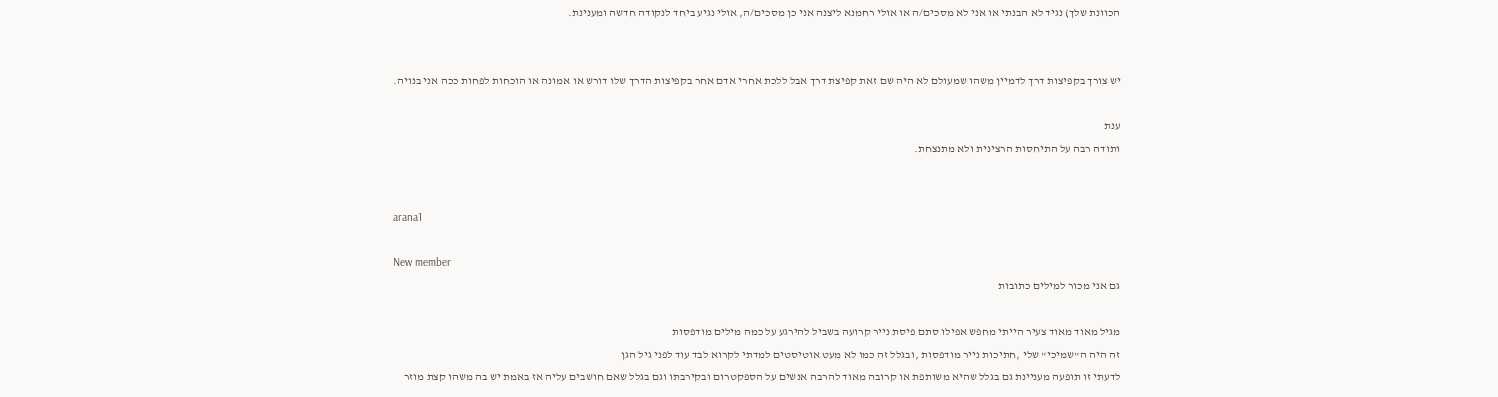הכוונת שלך) נגיד לא הבנתי או אני לא מסכים/ה או אולי רחמנא ליצנה אני כן מסכים/ה, אולי נגיע ביחד לנקודה חדשה ומענינת.


יש צורך בקפיצות דרך לדמיין משהו שמעולם לא היה שם זאת קפיצת דרך אבל ללכת אחרי אדם אחר בקפיצות הדרך שלו דורש או אמונה או הוכחות לפחות ככה אני בנויה.

ענת
ותודה רבה על התיחסות הרצינית ולא מתנצחת.


arana1

New member
גם אני מכור למילים כתובות

מגיל מאוד מאוד צעיר הייתי מחפש אפילו סתם פיסת נייר קרועה בשביל להירגע על כמה מילים מודפסות
זה היה ה"שמיכי" שלי ,חתיכות נייר מודפסות ,ובגלל זה כמו לא מעט אוטיסטים למדתי לקרוא לבד עוד לפני גיל הגן
לדעתי זו תופעה מעניינת גם בגלל שהיא משותפת או קרובה מאוד להרבה אנשים על הספקטרום ובקירבתו וגם בגלל שאם חושבים עליה אז באמת יש בה משהו קצת מוזר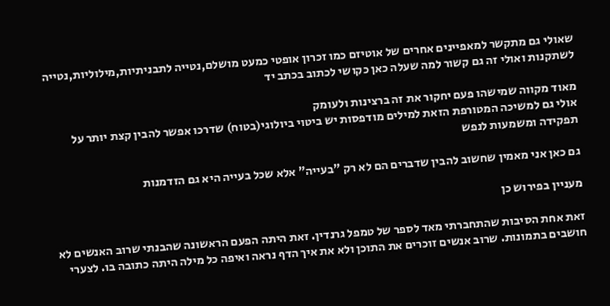שאולי גם מתקשר למאפיינים אחרים של אוטיזם כמו זכרון אופטי כמעט מושלם,נטייה לתבניתיות,מילוליות,נטייה לשתקנות ואולי זה גם קשור למה שעלה כאן כקושי לכתוב בכתב יד

מאוד מקווה שמישהו פעם יחקור את זה ברצינות ולעומק
אולי גם למשיכה המטורפת הזאת למילים מודפסות יש ביטוי ביולוגי(בטוח) שדרכו אפשר להבין קצת יותר על תפקידה ומשמעות לנפש

גם כאן אני מאמין שחשוב להבין שדברים הם לא רק "בעייה" אלא שכל בעייה היא גם הזדמנות

מעניין בפירוש כן

זאת אחת הסיבות שהתחברתי מאד לספר של טמפל גרנדין. זאת היתה הפעם הראשונה שהבנתי שרוב האנשים לא חושבים בתמונות. שרוב אנשים זוכרים את התוכן ולא את איך הדף נראה ואיפה כל מילה היתה כתובה בו. לצערי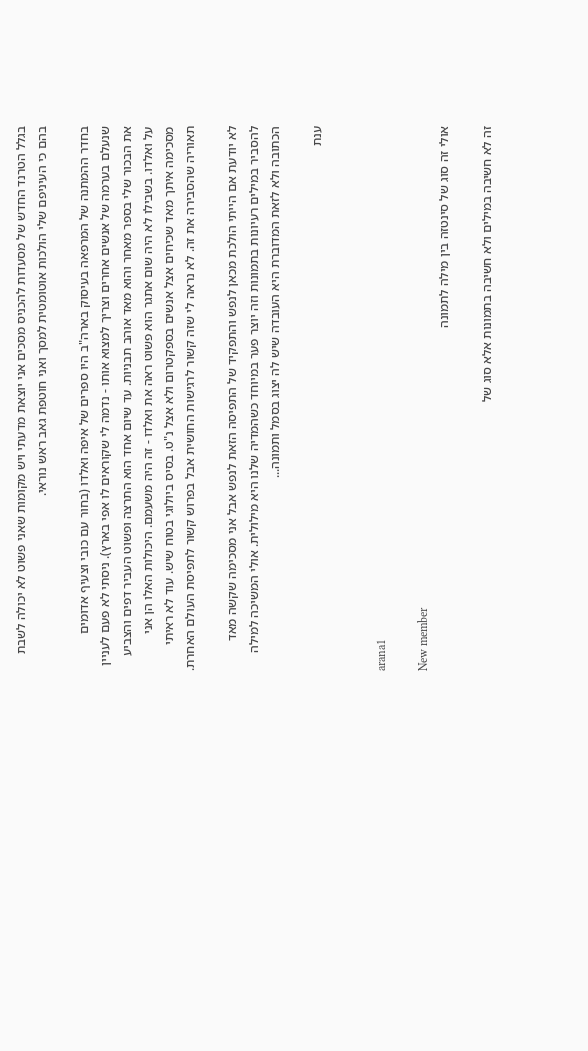בגלל הטרנד החדש של מסעדות להכניס מסכים אני יוצאת מדעתי ויש מקומות שאני פשוט לא יכולה לשבת בהם כי העיניפם שלי הולכות אוטומטית למסך ואני חוטפת גאב ראש נוראי.

בחדר ההמתנה של המרפאה בעיסוק בארה"ב היו ספרים של איפה ואלדו (בחור עם כובי וצעיף אדומים שנעלם בערמה של אנשים אחרים וצריך למצוא אותו - נדמה לי שקוראים לו אפי בארץ). ניסתי לא פעם לעניין את הבכור שלי בספר מאחר והוא מאד אוהב תבניות. עד שיום אחד הוא התרצה ופשוט העביר דפים והצביע על ואלדו. בשבילו לא היה שום אתגר הוא פשוט ראה את ואלדו - זה היה משעמם. היכולות האלו הן אני מסכימה איתך מאד שכיחים אצל אנשים בספקטרום ולא אצל נ"ט. בסיס ביולוגי בטוח שיש. עוד לא ראיתי תאוריה שהסבירה את זה. לא נראה לי שזה קשור לרגישות החושית אבל בפרוש קשור לתפיסת העולם האחרת.

לא יודעת אם הייתי הולכת מכאן לנפש והתפקיד של התפיסה הזאת לנפש אבל אני מסכימה שקשה מאד להסביר במילים רעיונות בתמונות וזה יוצר פער במיוחד כשהמדיה שלנו היא מילולית. אולי המשיכה למילה הכתובה ולא לזאת המדוברת היא העובדה שיש לה יצוג בסמל ותמונה...

ענת


arana1

New member
אולי זה סוג של סינטזה בין מילה לתמונה

זה לא חשיבה במילים ולא חשיבה בתמונות אלא סוג של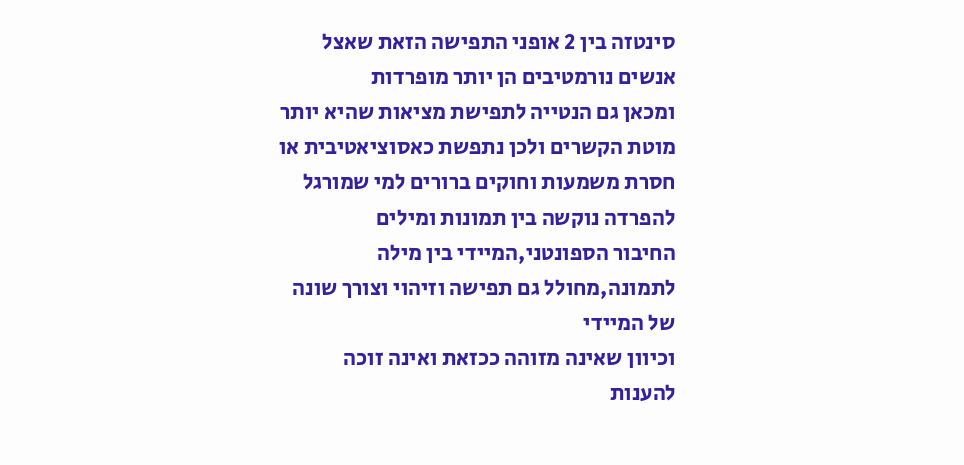סינטזה בין 2 אופני התפישה הזאת שאצל אנשים נורמטיבים הן יותר מופרדות
ומכאן גם הנטייה לתפישת מציאות שהיא יותר מוטת הקשרים ולכן נתפשת כאסוציאטיבית או חסרת משמעות וחוקים ברורים למי שמורגל להפרדה נוקשה בין תמונות ומילים
החיבור הספונטני,המיידי בין מילה לתמונה,מחולל גם תפישה וזיהוי וצורך שונה של המיידי
וכיוון שאינה מזוהה ככזאת ואינה זוכה להענות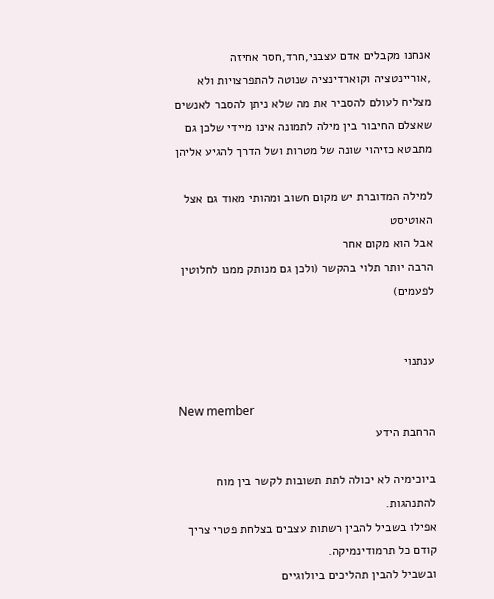אנחנו מקבלים אדם עצבני,חרד,חסר אחיזה ,אוריינטציה וקוארדינציה שנוטה להתפרצויות ולא מצליח לעולם להסביר את מה שלא ניתן להסבר לאנשים שאצלם החיבור בין מילה לתמונה אינו מיידי שלכן גם מתבטא כזיהוי שונה של מטרות ושל הדרך להגיע אליהן

למילה המדוברת יש מקום חשוב ומהותי מאוד גם אצל האוטיסט
אבל הוא מקום אחר
הרבה יותר תלוי בהקשר (ולכן גם מנותק ממנו לחלוטין לפעמים)


ענתנוי

New member
הרחבת הידע

ביוכימיה לא יכולה לתת תשובות לקשר בין מוח להתנהגות.
אפילו בשביל להבין רשתות עצבים בצלחת פטרי צריך קודם כל תרמודינמיקה.
ובשביל להבין תהליכים ביולוגיים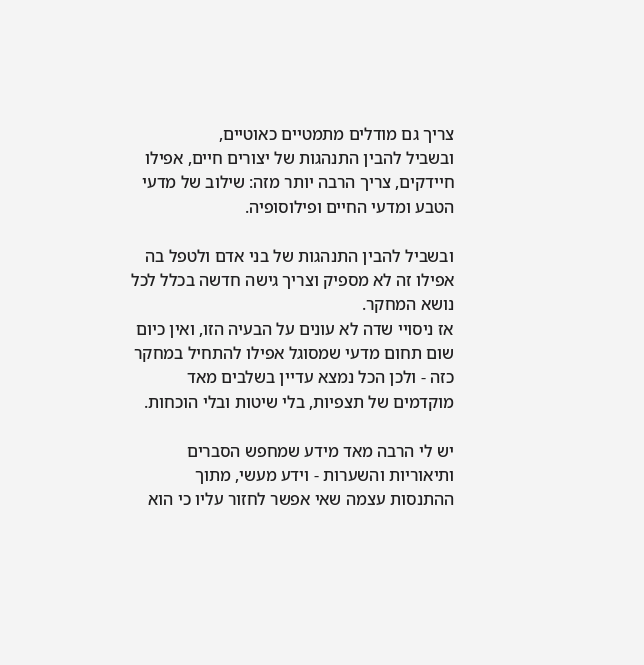צריך גם מודלים מתמטיים כאוטיים,
ובשביל להבין התנהגות של יצורים חיים, אפילו חיידקים, צריך הרבה יותר מזה: שילוב של מדעי הטבע ומדעי החיים ופילוסופיה.

ובשביל להבין התנהגות של בני אדם ולטפל בה אפילו זה לא מספיק וצריך גישה חדשה בכלל לכל נושא המחקר.
אז ניסויי שדה לא עונים על הבעיה הזו, ואין כיום שום תחום מדעי שמסוגל אפילו להתחיל במחקר כזה - ולכן הכל נמצא עדיין בשלבים מאד מוקדמים של תצפיות, בלי שיטות ובלי הוכחות.

יש לי הרבה מאד מידע שמחפש הסברים ותיאוריות והשערות - וידע מעשי, מתוך ההתנסות עצמה שאי אפשר לחזור עליו כי הוא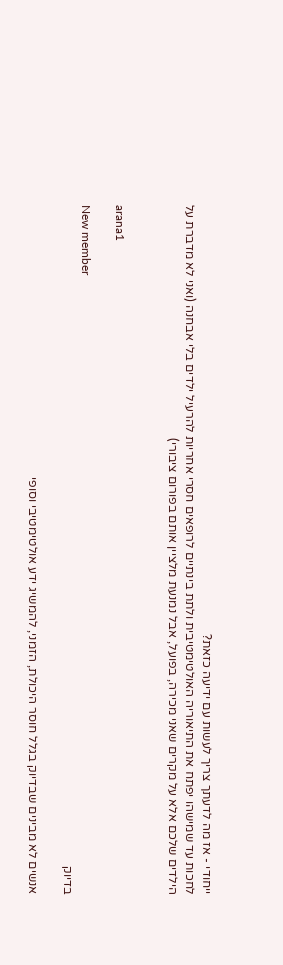ייחודי - אז מה לדעתך צריך לעשות עם ידיעה כזאת?
לחכות עד שמישהו יפתח את התיאוריה האולטימטיבית ולתת בינתיים לרופאים חסרי אחריות להרעיל ילדים בלי אבחנה (ואני לא מדברת על הילדים שלכם אלא על מקרים שאני מכירה, בפועל, אבל נמנעת מלציין אותם בפורום ציבורי)


arana1

New member
בדיוק

אנשים לא מבינים שבדיוק בגלל חוסר היכולת, הזמני, להמשיג ידע אולטימטיבי וסופי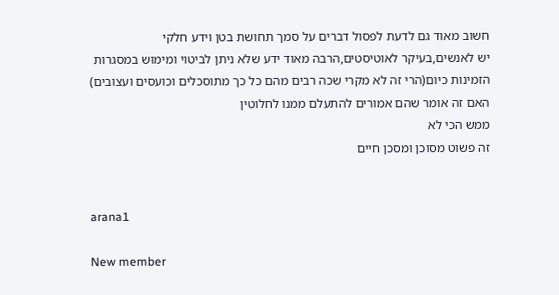חשוב מאוד גם לדעת לפסול דברים על סמך תחושת בטן וידע חלקי
יש לאנשים,בעיקר לאוטיסטים,הרבה מאוד ידע שלא ניתן לביטוי ומימוש במסגרות הזמינות כיום(הרי זה לא מקרי שכה רבים מהם כל כך מתוסכלים וכועסים ועצובים)
האם זה אומר שהם אמורים להתעלם ממנו לחלוטין
ממש הכי לא
זה פשוט מסוכן ומסכן חיים


arana1

New member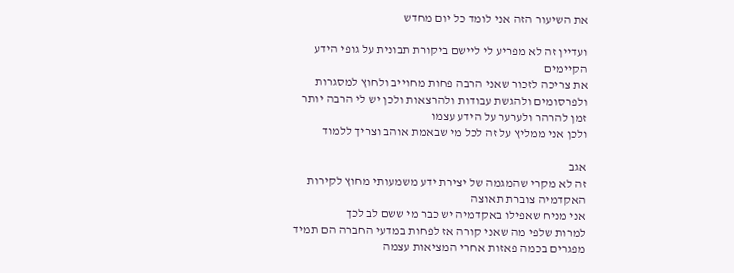את השיעור הזה אני לומד כל יום מחדש

ועדיין זה לא מפריע לי ליישם ביקורת תבונית על גופי הידע הקיימים
את צריכה לזכור שאני הרבה פחות מחוייב ולחוץ למסגרות ולפרסומים ולהגשת עבודות ולהרצאות ולכן יש לי הרבה יותר זמן להרהר ולערער על הידע עצמו
ולכן אני ממליץ על זה לכל מי שבאמת אוהב וצריך ללמוד

אגב
זה לא מקרי שהמגמה של יצירת ידע משמעותי מחוץ לקירות האקדמיה צוברת תאוצה
אני מניח שאפילו באקדמיה יש כבר מי ששם לב לכך
למרות שלפי מה שאני קורה אז לפחות במדעי החברה הם תמיד מפגרים בכמה פאזות אחרי המציאות עצמה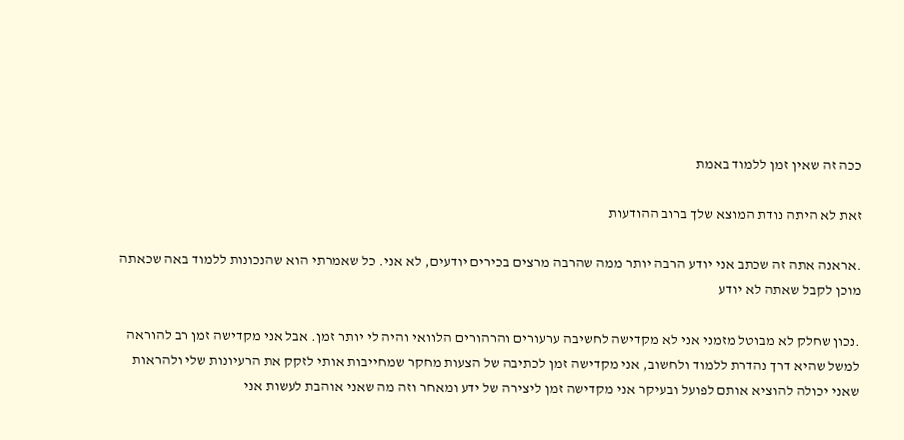ככה זה שאין זמן ללמוד באמת

זאת לא היתה נודת המוצא שלך ברוב ההודעות

.אראנה אתה זה שכתב אני יודע הרבה יותר ממה שהרבה מרצים בכירים יודעים, לא אני. כל שאמרתי הוא שהנכונות ללמוד באה שכאתה מוכן לקבל שאתה לא יודע

.נכון שחלק לא מבוטל מזמני אני לא מקדישה לחשיבה ערעורים והרהורים הלוואי והיה לי יותר זמן. אבל אני מקדישה זמן רב להוראה למשל שהיא דרך נהדרת ללמוד ולחשוב, אני מקדישה זמן לכתיבה של הצעות מחקר שמחייבות אותי לזקק את הרעיונות שלי ולהראות שאני יכולה להוציא אותם לפועל ובעיקר אני מקדישה זמן ליצירה של ידע ומאחר וזה מה שאני אוהבת לעשות אני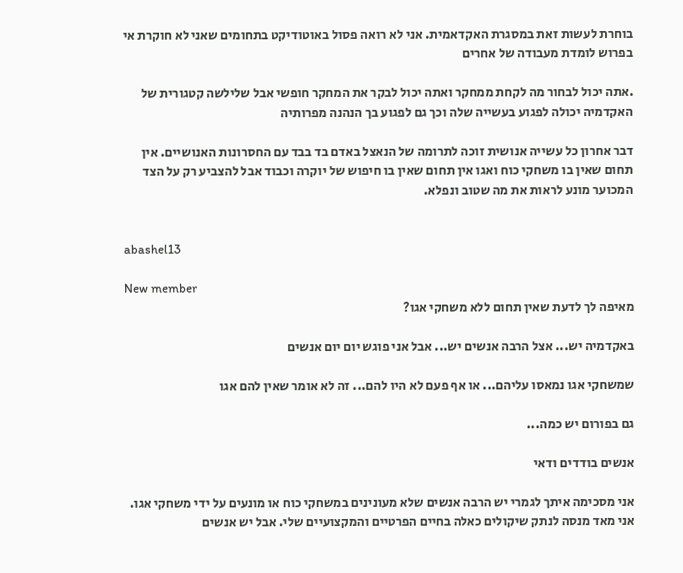בוחרת לעשות זאת במסגרת האקדאמית. אני לא רואה פסול באוטודיקט בתחומים שאני לא חוקרת אי בפרוש לומדת מעבודה של אחרים

.אתה יכול לבחור מה לקחת ממחקר ואתה יכול לבקר את המחקר חופשי אבל שלילשה קטגורית של האקדמיה יכולה לפגוע בעשייה שלה וכך גם לפגוע בך הנהנה מפרותיה

דבר אחרון כל עשייה אנושית זוכה לתרומה של הנאצל באדם בד בבד עם החסרונות האנושיים. אין תחום שאין בו משחקי כוח ואגו אין תחום שאין בו חיפוש של יוקרה וכבוד אבל להצביע רק על הצד המכוער מונע לראות את מה שטוב ונפלא.


abashel13

New member
מאיפה לך לדעת שאין תחום ללא משחקי אגו?

באקדמיה יש... אצל הרבה אנשים יש... אבל אני פוגש יום יום אנשים

שמשחקי אגו נמאסו עליהם... או אף פעם לא היו להם... זה לא אומר שאין להם אגו

גם בפורום יש כמה...

אנשים בודדים ודאי

אני מסכימה איתך לגמרי יש הרבה אנשים שלא מעונינים במשחקי כוח או מונעים על ידי משחקי אגו. אני מאד מנסה לנתק שיקולים כאלה בחיים הפרטיים והמקצועיים שלי. אבל יש אנשים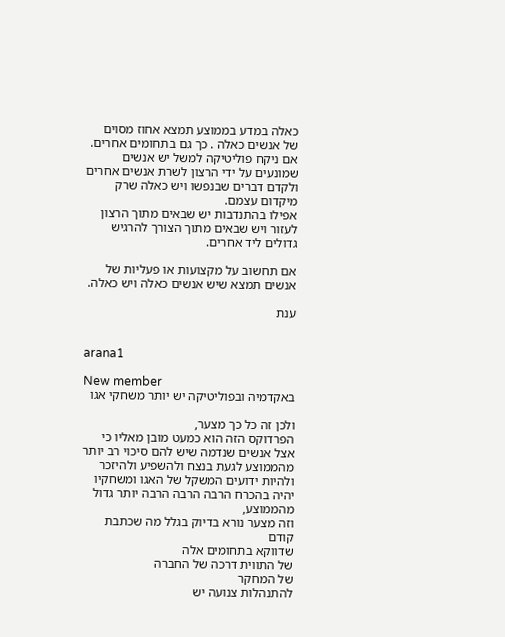כאלה במדע בממוצע תמצא אחוז מסוים של אנשים כאלה . כך גם בתחומים אחרים. אם ניקח פוליטיקה למשל יש אנשים שמונעים על ידי הרצון לשרת אנשים אחרים ולקדם דברים שבנפשו ויש כאלה שרק מיקדום עצמם.
אפילו בהתנדבות יש שבאים מתוך הרצון לעזור ויש שבאים מתוך הצורך להרגיש גדולים ליד אחרים.

אם תחשוב על מקצועות או פעליות של אנשים תמצא שיש אנשים כאלה ויש כאלה.

ענת


arana1

New member
באקדמיה ובפוליטיקה יש יותר משחקי אגו

ולכן זה כל כך מצער,
הפרדוקס הזה הוא כמעט מובן מאליו כי אצל אנשים שנדמה שיש להם סיכוי רב יותר מהממוצע לגעת בנצח ולהשפיע ולהיזכר ולהיות ידועים המשקל של האגו ומשחקיו יהיה בהכרח הרבה הרבה הרבה יותר גדול מהממוצע,
וזה מצער נורא בדיוק בגלל מה שכתבת קודם
שדווקא בתחומים אלה
של התווית דרכה של החברה
של המחקר
להתנהלות צנועה יש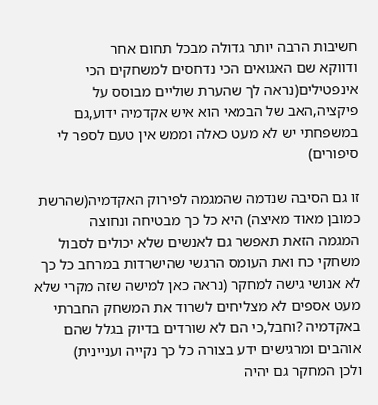חשיבות הרבה יותר גדולה מבכל תחום אחר
ודווקא שם האגואים הכי נדחסים למשחקים הכי אינפטילים(נראה לך שהערת שוליים מבוסס על פיקציה,האב של הבמאי הוא איש אקדמיה ידוע,גם במשפחתי יש לא מעט כאלה וממש אין טעם לספר לי סיפורים)

זו גם הסיבה שנדמה שהמגמה לפירוק האקדמיה(שהרשת כמובן מאוד מאיצה) היא כל כך מבטיחה ונחוצה
המגמה הזאת תאפשר גם לאנשים שלא יכולים לסבול משחקי כח ואת העומס הרגשי שהישרדות במרחב כל כך לא אנושי גישה למחקר (נראה כאן למישה שזה מקרי שלא מעט אספים לא מצליחים לשרוד את המשחק החברתי באקדמיה ?וחבל,כי הם לא שורדים בדיוק בגלל שהם אוהבים ומרגישים ידע בצורה כל כך נקייה ועניינית)
ולכן המחקר גם יהיה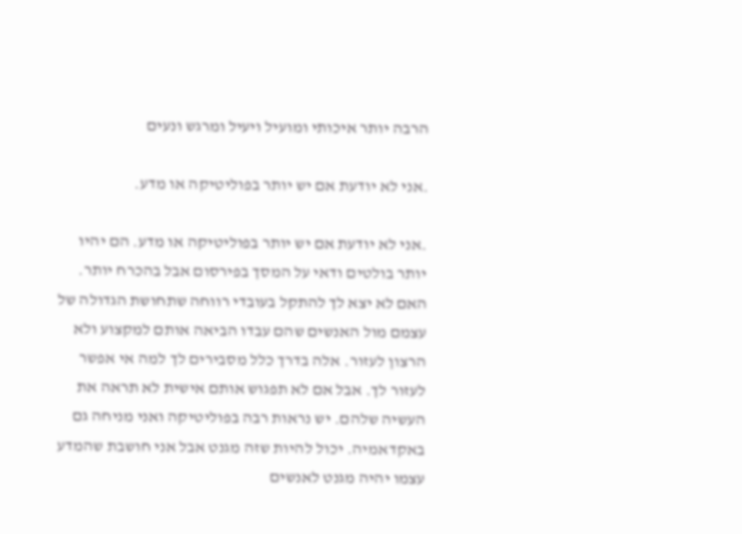הרבה יותר איכותי ומועיל ויעיל ומרגש ונעים

.אני לא יודעת אם יש יותר בפוליטיקה או מדע.

.אני לא יודעת אם יש יותר בפוליטיקה או מדע. הם יהיו יותר בולטים ודאי על המסך בפירסום אבל בהכרח יותר. האם לא יצא לך להתקל בעובדי רווחה שתחושת הגדולה של עצמם מול האנשים שהם עבדו הביאה אותם למקצוע ולא הרצון לעזור. אלה בדרך כלל מסבירים לך למה אי אפשר לעזור לך. אבל אם לא תפגוש אותם אישית לא תראה את העשיה שלהם. יש נראות רבה בפוליטיקה ואני מניחה גם באקדאמיה. יכול להיות שזה מגנט אבל אני חושבת שהמדע עצמו יהיה מגנט לאנשים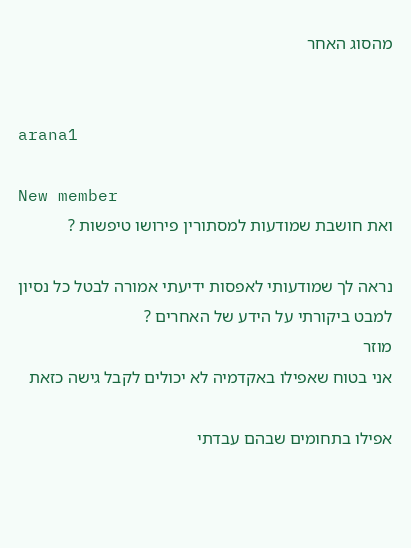מהסוג האחר


arana1

New member
ואת חושבת שמודעות למסתורין פירושו טיפשות ?

נראה לך שמודעותי לאפסות ידיעתי אמורה לבטל כל נסיון למבט ביקורתי על הידע של האחרים ?
מוזר
אני בטוח שאפילו באקדמיה לא יכולים לקבל גישה כזאת

אפילו בתחומים שבהם עבדתי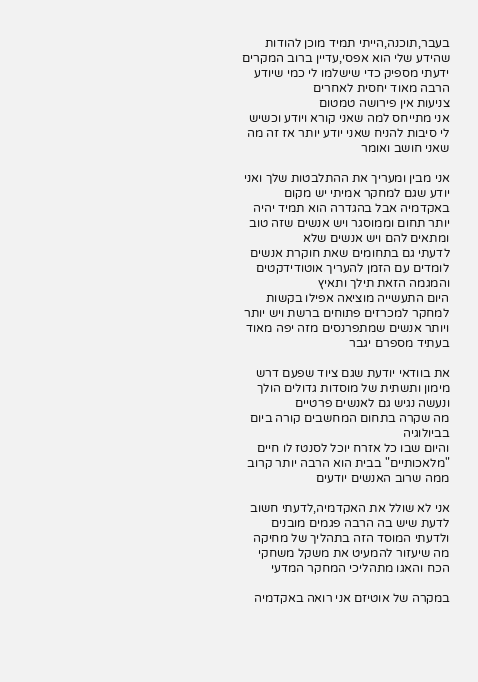בעבר,תוכנה,הייתי תמיד מוכן להודות שהידע שלי הוא אפסי,עדיין ברוב המקרים ידעתי מספיק כדי שישלמו לי כמי שיודע הרבה מאוד יחסית לאחרים
צניעות אין פירושה טמטום
אני מתייחס למה שאני קורא ויודע וכשיש לי סיבות להניח שאני יודע יותר אז זה מה שאני חושב ואומר

אני מבין ומעריך את ההתלבטות שלך ואני יודע שגם למחקר אמיתי יש מקום באקדמיה אבל בהגדרה הוא תמיד יהיה יותר תחום וממוסגר ויש אנשים שזה טוב ומתאים להם ויש אנשים שלא
לדעתי גם בתחומים שאת חוקרת אנשים לומדים עם הזמן להעריך אוטודידקטים והמגמה הזאת תילך ותאיץ
היום התעשייה מוציאה אפילו בקשות למחקר למכרזים פתוחים ברשת ויש יותר ויותר אנשים שמתפרנסים מזה יפה מאוד
בעתיד מספרם יגבר

את בוודאי יודעת שגם ציוד שפעם דרש מימון ותשתית של מוסדות גדולים הולך ונעשה נגיש גם לאנשים פרטיים
מה שקרה בתחום המחשבים קורה ביום בביולוגיה
והיום שבו כל אזרח יוכל לסנטז לו חיים "מלאכותיים" בבית הוא הרבה יותר קרוב ממה שרוב האנשים יודעים

אני לא שולל את האקדמיה,לדעתי חשוב לדעת שיש בה הרבה פגמים מובנים ולדעתי המוסד הזה בתהליך של מחיקה
מה שיעזור להמעיט את משקל משחקי הכח והאגו מתהליכי המחקר המדעי

במקרה של אוטיזם אני רואה באקדמיה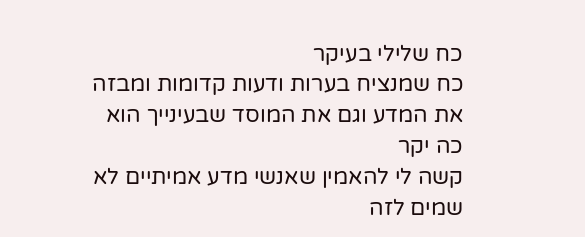כח שלילי בעיקר
כח שמנציח בערות ודעות קדומות ומבזה את המדע וגם את המוסד שבעינייך הוא כה יקר
קשה לי להאמין שאנשי מדע אמיתיים לא שמים לזה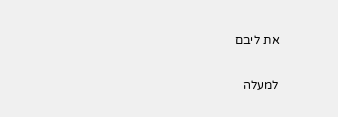את ליבם

למעלה